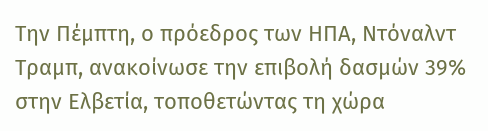Την Πέμπτη, ο πρόεδρος των ΗΠΑ, Ντόναλντ Τραμπ, ανακοίνωσε την επιβολή δασμών 39% στην Ελβετία, τοποθετώντας τη χώρα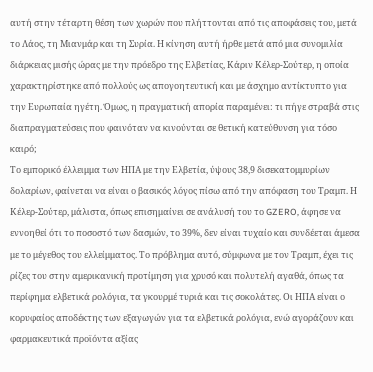αυτή στην τέταρτη θέση των χωρών που πλήττονται από τις αποφάσεις του, μετά το Λάος, τη Μιανμάρ και τη Συρία. Η κίνηση αυτή ήρθε μετά από μια συνομιλία διάρκειας μισής ώρας με την πρόεδρο της Ελβετίας, Κάριν Κέλερ-Σούτερ, η οποία χαρακτηρίστηκε από πολλούς ως απογοητευτική και με άσχημο αντίκτυπτο για την Ευρωπαία ηγέτη. Όμως, η πραγματική απορία παραμένει: τι πήγε στραβά στις διαπραγματεύσεις που φαινόταν να κινούνται σε θετική κατεύθυνση για τόσο καιρό;
Το εμπορικό έλλειμμα των ΗΠΑ με την Ελβετία, ύψους 38,9 δισεκατομμυρίων δολαρίων, φαίνεται να είναι ο βασικός λόγος πίσω από την απόφαση του Τραμπ. Η Κέλερ-Σούτερ, μάλιστα, όπως επισημαίνει σε ανάλυσή του το GZERO, άφησε να εννοηθεί ότι το ποσοστό των δασμών, το 39%, δεν είναι τυχαίο και συνδέεται άμεσα με το μέγεθος του ελλείμματος. Το πρόβλημα αυτό, σύμφωνα με τον Τραμπ, έχει τις ρίζες του στην αμερικανική προτίμηση για χρυσό και πολυτελή αγαθά, όπως τα περίφημα ελβετικά ρολόγια, τα γκουρμέ τυριά και τις σοκολάτες. Οι ΗΠΑ είναι ο κορυφαίος αποδέκτης των εξαγωγών για τα ελβετικά ρολόγια, ενώ αγοράζουν και φαρμακευτικά προϊόντα αξίας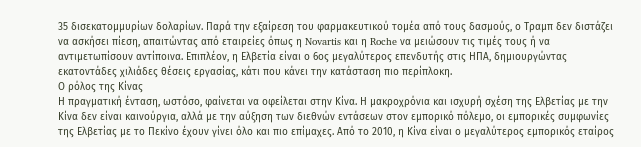35 δισεκατομμυρίων δολαρίων. Παρά την εξαίρεση του φαρμακευτικού τομέα από τους δασμούς, ο Τραμπ δεν διστάζει να ασκήσει πίεση, απαιτώντας από εταιρείες όπως η Novartis και η Roche να μειώσουν τις τιμές τους ή να αντιμετωπίσουν αντίποινα. Επιπλέον, η Ελβετία είναι ο 6ος μεγαλύτερος επενδυτής στις ΗΠΑ, δημιουργώντας εκατοντάδες χιλιάδες θέσεις εργασίας, κάτι που κάνει την κατάσταση πιο περίπλοκη.
Ο ρόλος της Κίνας
Η πραγματική ένταση, ωστόσο, φαίνεται να οφείλεται στην Κίνα. Η μακροχρόνια και ισχυρή σχέση της Ελβετίας με την Κίνα δεν είναι καινούργια, αλλά με την αύξηση των διεθνών εντάσεων στον εμπορικό πόλεμο, οι εμπορικές συμφωνίες της Ελβετίας με το Πεκίνο έχουν γίνει όλο και πιο επίμαχες. Από το 2010, η Κίνα είναι ο μεγαλύτερος εμπορικός εταίρος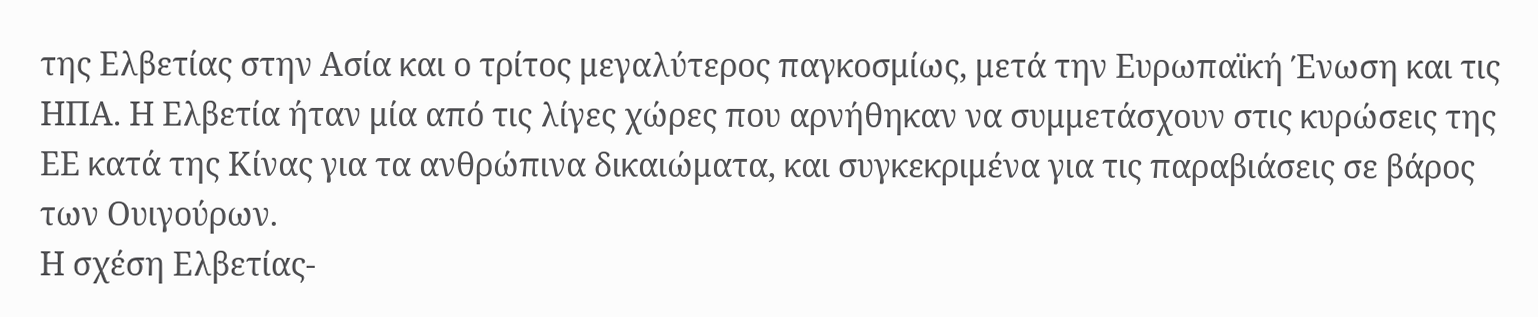της Ελβετίας στην Ασία και ο τρίτος μεγαλύτερος παγκοσμίως, μετά την Ευρωπαϊκή Ένωση και τις ΗΠΑ. Η Ελβετία ήταν μία από τις λίγες χώρες που αρνήθηκαν να συμμετάσχουν στις κυρώσεις της ΕΕ κατά της Κίνας για τα ανθρώπινα δικαιώματα, και συγκεκριμένα για τις παραβιάσεις σε βάρος των Ουιγούρων.
Η σχέση Ελβετίας-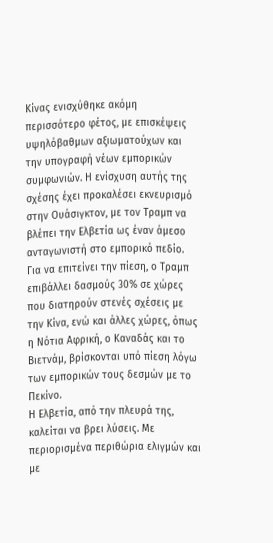Κίνας ενισχύθηκε ακόμη περισσότερο φέτος, με επισκέψεις υψηλόβαθμων αξιωματούχων και την υπογραφή νέων εμπορικών συμφωνιών. Η ενίσχυση αυτής της σχέσης έχει προκαλέσει εκνευρισμό στην Ουάσιγκτον, με τον Τραμπ να βλέπει την Ελβετία ως έναν άμεσο ανταγωνιστή στο εμπορικό πεδίο.
Για να επιτείνει την πίεση, ο Τραμπ επιβάλλει δασμούς 30% σε χώρες που διατηρούν στενές σχέσεις με την Κίνα, ενώ και άλλες χώρες, όπως η Νότια Αφρική, ο Καναδάς και το Βιετνάμ, βρίσκονται υπό πίεση λόγω των εμπορικών τους δεσμών με το Πεκίνο.
Η Ελβετία, από την πλευρά της, καλείται να βρει λύσεις. Με περιορισμένα περιθώρια ελιγμών και με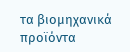τα βιομηχανικά προϊόντα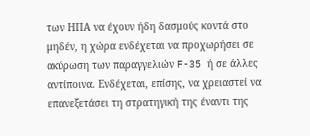των ΗΠΑ να έχουν ήδη δασμούς κοντά στο μηδέν, η χώρα ενδέχεται να προχωρήσει σε ακύρωση των παραγγελιών F-35 ή σε άλλες αντίποινα. Ενδέχεται, επίσης, να χρειαστεί να επανεξετάσει τη στρατηγική της έναντι της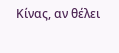Κίνας, αν θέλει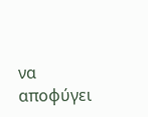να αποφύγει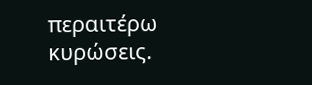περαιτέρω κυρώσεις.